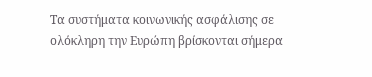Τα συστήματα κοινωνικής ασφάλισης σε ολόκληρη την Ευρώπη βρίσκονται σήμερα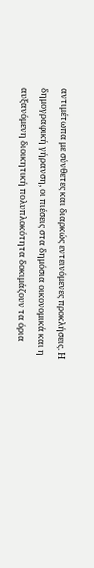αντιμέτωπα με σύνθετες και διαρκώς εντεινόμενες προκλήσεις. Η δημογραφική γήρανση, οι πιέσεις στα δημόσια οικονομικά και η αυξανόμενη διοικητική πολυπλοκότητα δοκιμάζουν τα όρια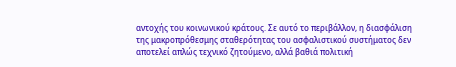αντοχής του κοινωνικού κράτους. Σε αυτό το περιβάλλον, η διασφάλιση της μακροπρόθεσμης σταθερότητας του ασφαλιστικού συστήματος δεν αποτελεί απλώς τεχνικό ζητούμενο, αλλά βαθιά πολιτική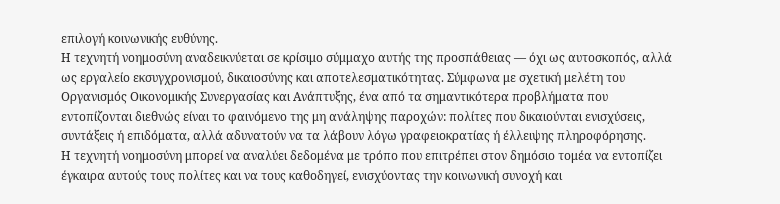επιλογή κοινωνικής ευθύνης.
Η τεχνητή νοημοσύνη αναδεικνύεται σε κρίσιμο σύμμαχο αυτής της προσπάθειας — όχι ως αυτοσκοπός, αλλά ως εργαλείο εκσυγχρονισμού, δικαιοσύνης και αποτελεσματικότητας. Σύμφωνα με σχετική μελέτη του Οργανισμός Οικονομικής Συνεργασίας και Ανάπτυξης, ένα από τα σημαντικότερα προβλήματα που εντοπίζονται διεθνώς είναι το φαινόμενο της μη ανάληψης παροχών: πολίτες που δικαιούνται ενισχύσεις, συντάξεις ή επιδόματα, αλλά αδυνατούν να τα λάβουν λόγω γραφειοκρατίας ή έλλειψης πληροφόρησης.
Η τεχνητή νοημοσύνη μπορεί να αναλύει δεδομένα με τρόπο που επιτρέπει στον δημόσιο τομέα να εντοπίζει έγκαιρα αυτούς τους πολίτες και να τους καθοδηγεί, ενισχύοντας την κοινωνική συνοχή και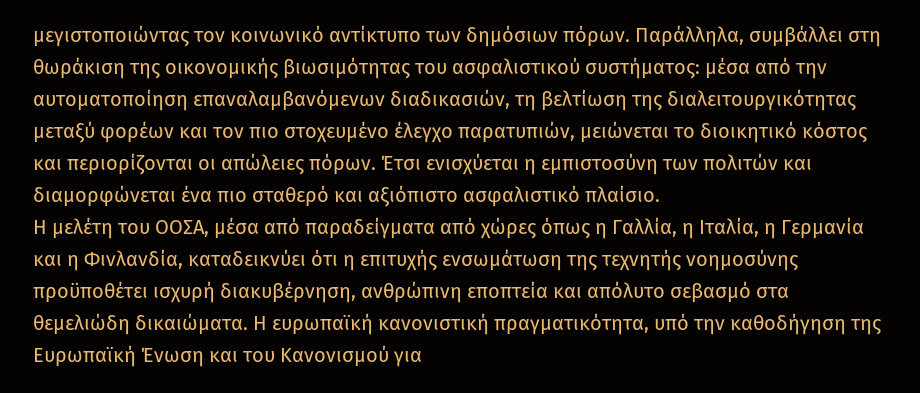μεγιστοποιώντας τον κοινωνικό αντίκτυπο των δημόσιων πόρων. Παράλληλα, συμβάλλει στη θωράκιση της οικονομικής βιωσιμότητας του ασφαλιστικού συστήματος: μέσα από την αυτοματοποίηση επαναλαμβανόμενων διαδικασιών, τη βελτίωση της διαλειτουργικότητας μεταξύ φορέων και τον πιο στοχευμένο έλεγχο παρατυπιών, μειώνεται το διοικητικό κόστος και περιορίζονται οι απώλειες πόρων. Έτσι ενισχύεται η εμπιστοσύνη των πολιτών και διαμορφώνεται ένα πιο σταθερό και αξιόπιστο ασφαλιστικό πλαίσιο.
Η μελέτη του ΟΟΣΑ, μέσα από παραδείγματα από χώρες όπως η Γαλλία, η Ιταλία, η Γερμανία και η Φινλανδία, καταδεικνύει ότι η επιτυχής ενσωμάτωση της τεχνητής νοημοσύνης προϋποθέτει ισχυρή διακυβέρνηση, ανθρώπινη εποπτεία και απόλυτο σεβασμό στα θεμελιώδη δικαιώματα. Η ευρωπαϊκή κανονιστική πραγματικότητα, υπό την καθοδήγηση της Ευρωπαϊκή Ένωση και του Κανονισμού για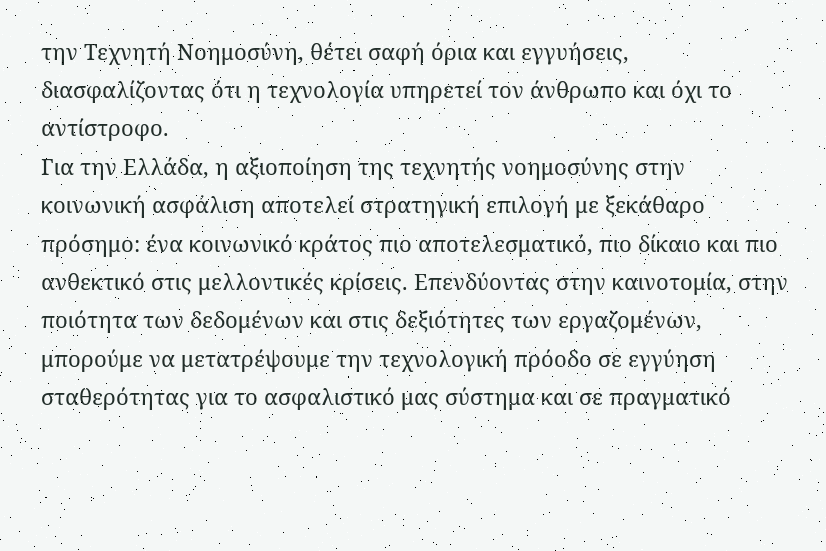την Τεχνητή Νοημοσύνη, θέτει σαφή όρια και εγγυήσεις, διασφαλίζοντας ότι η τεχνολογία υπηρετεί τον άνθρωπο και όχι το αντίστροφο.
Για την Ελλάδα, η αξιοποίηση της τεχνητής νοημοσύνης στην κοινωνική ασφάλιση αποτελεί στρατηγική επιλογή με ξεκάθαρο πρόσημο: ένα κοινωνικό κράτος πιο αποτελεσματικό, πιο δίκαιο και πιο ανθεκτικό στις μελλοντικές κρίσεις. Επενδύοντας στην καινοτομία, στην ποιότητα των δεδομένων και στις δεξιότητες των εργαζομένων, μπορούμε να μετατρέψουμε την τεχνολογική πρόοδο σε εγγύηση σταθερότητας για το ασφαλιστικό μας σύστημα και σε πραγματικό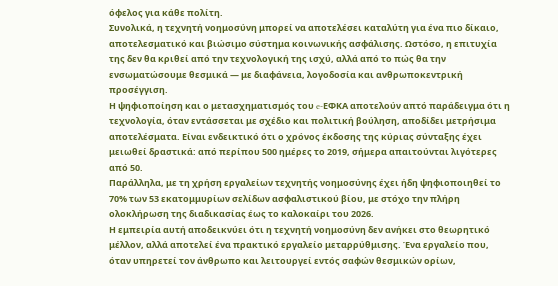όφελος για κάθε πολίτη.
Συνολικά, η τεχνητή νοημοσύνη μπορεί να αποτελέσει καταλύτη για ένα πιο δίκαιο, αποτελεσματικό και βιώσιμο σύστημα κοινωνικής ασφάλισης. Ωστόσο, η επιτυχία της δεν θα κριθεί από την τεχνολογική της ισχύ, αλλά από το πώς θα την ενσωματώσουμε θεσμικά — με διαφάνεια, λογοδοσία και ανθρωποκεντρική προσέγγιση.
Η ψηφιοποίηση και ο μετασχηματισμός του e-ΕΦΚΑ αποτελούν απτό παράδειγμα ότι η τεχνολογία, όταν εντάσσεται με σχέδιο και πολιτική βούληση, αποδίδει μετρήσιμα αποτελέσματα. Είναι ενδεικτικό ότι ο χρόνος έκδοσης της κύριας σύνταξης έχει μειωθεί δραστικά: από περίπου 500 ημέρες το 2019, σήμερα απαιτούνται λιγότερες από 50.
Παράλληλα, με τη χρήση εργαλείων τεχνητής νοημοσύνης έχει ήδη ψηφιοποιηθεί το 70% των 53 εκατομμυρίων σελίδων ασφαλιστικού βίου, με στόχο την πλήρη ολοκλήρωση της διαδικασίας έως το καλοκαίρι του 2026.
Η εμπειρία αυτή αποδεικνύει ότι η τεχνητή νοημοσύνη δεν ανήκει στο θεωρητικό μέλλον, αλλά αποτελεί ένα πρακτικό εργαλείο μεταρρύθμισης. Ένα εργαλείο που, όταν υπηρετεί τον άνθρωπο και λειτουργεί εντός σαφών θεσμικών ορίων,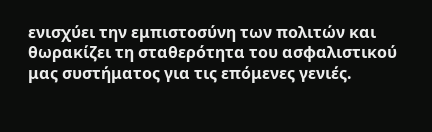ενισχύει την εμπιστοσύνη των πολιτών και θωρακίζει τη σταθερότητα του ασφαλιστικού μας συστήματος για τις επόμενες γενιές.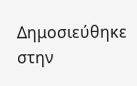Δημοσιεύθηκε στην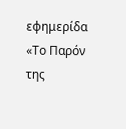εφημερίδα «Το Παρόν της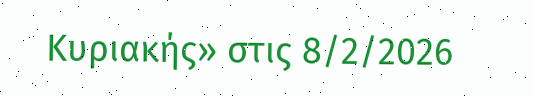Κυριακής» στις 8/2/2026